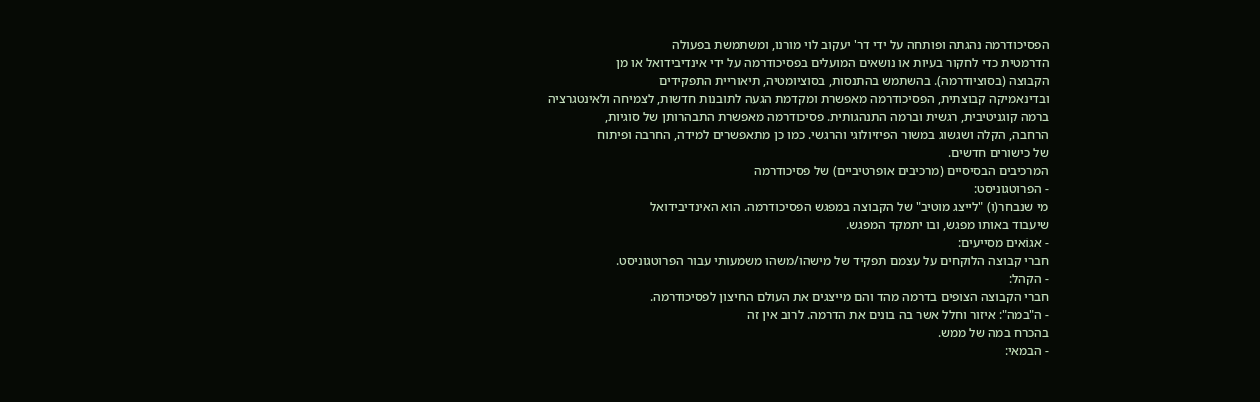הפסיכודרמה נהגתה ופותחה על ידי דר' יעקוב לוי מורנו, ומשתמשת בפעולה
הדרמטית כדי לחקור בעיות או נושאים המועלים בפסיכודרמה על ידי אינדיבידואל או מן
הקבוצה (בסוציודרמה). בהשתמש בהתנסות, בסוציומטיה, תיאוריית התפקידים
ובדינאמיקה קבוצתית, הפסיכודרמה מאפשרת ומקדמת הגעה לתובנות חדשות, לצמיחה ולאינטגרציה
ברמה קוגניטיבית, רגשית וברמה התנהגותית. פסיכודרמה מאפשרת התבהרותן של סוגיות,
הרחבה, הקלה ושגשוג במשור הפיזיולוגי והרגשי. כמו כן מתאפשרים למידה, החרבה ופיתוח
של כישורים חדשים.
המרכיבים הבסיסיים (מרכיבים אופרטיביים) של פסיכודרמה
- הפרוטגוניסט:
מי שנבחר(ו) "לייצג מוטיב" של הקבוצה במפגש הפסיכודרמה. הוא האינדיבידואל
שיעבוד באותו מפגש, ובו יתמקד המפגש.
- אגוֹאים מסייעים:
חברי קבוצה הלוקחים על עצמם תפקיד של מישהו/משהו משמעותי עבור הפרוטגוניסט.
- הקהל:
חברי הקבוצה הצופים בדרמה מהד והם מייצגים את העולם החיצון לפסיכודרמה.
- ה"במה": איזור וחלל אשר בה בונים את הדרמה. לרוב אין זה
בהכרח במה של ממש.
- הבמאי: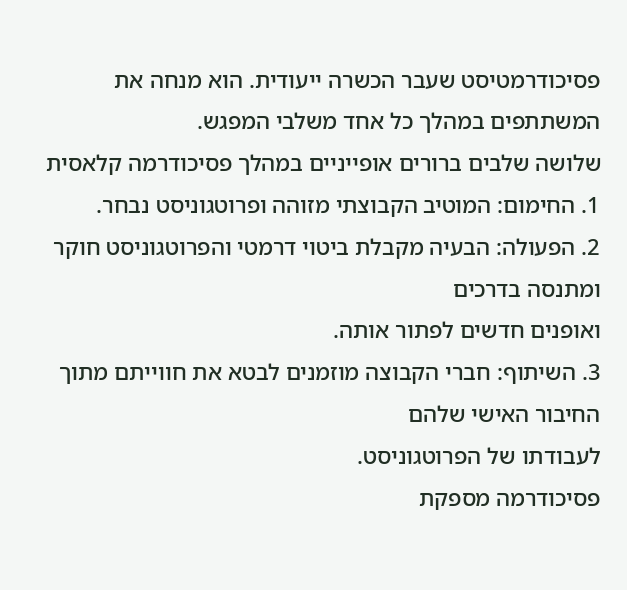פסיכודרמטיסט שעבר הכשרה ייעודית. הוא מנחה את המשתתפים במהלך כל אחד משלבי המפגש.
שלושה שלבים ברורים אופייניים במהלך פסיכודרמה קלאסית
1. החימום: המוטיב הקבוצתי מזוהה ופרוטגוניסט נבחר.
2. הפעולה: הבעיה מקבלת ביטוי דרמטי והפרוטגוניסט חוקר ומתנסה בדרכים
ואופנים חדשים לפתור אותה.
3. השיתוף: חברי הקבוצה מוזמנים לבטא את חווייתם מתוך החיבור האישי שלהם
לעבודתו של הפרוטגוניסט.
פסיכודרמה מספקת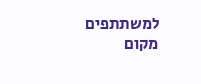למשתתפים מקום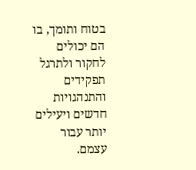בטוח ותומך, בו הם יכולים לחקור ולתרגל
תפקידים והתנהגויות חדשים ויעילים יותר עבור עצמם.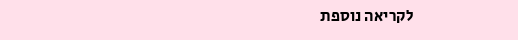לקריאה נוספת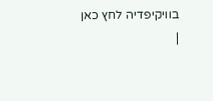בוויקיפדיה לחץ כאן
|